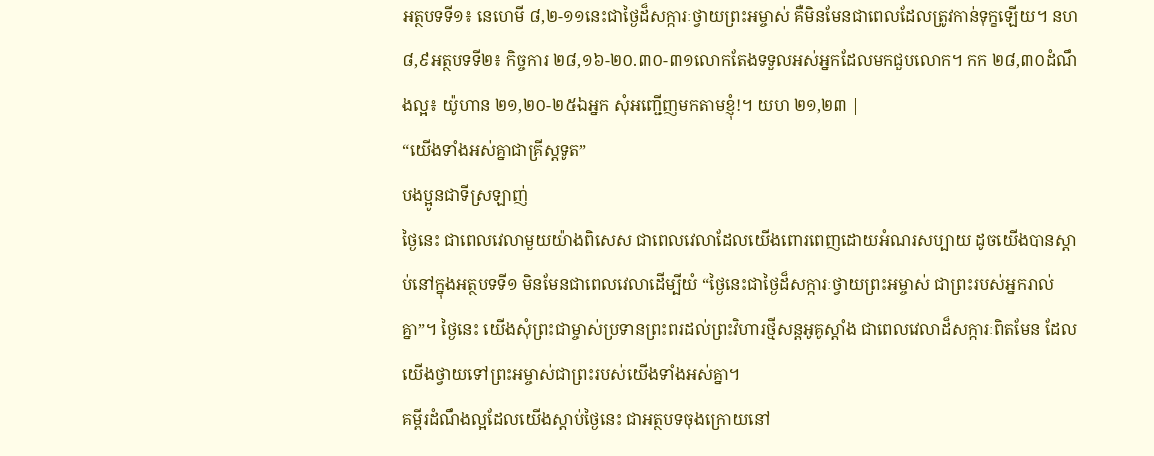អត្ថបទទី១៖ នេហេមី ៨,២-១១នេះជាថ្ងៃដ៏សក្ការៈថ្វាយព្រះអម្ចាស់ គឺមិនមែនជាពេលដែលត្រូវកាន់ទុក្ខឡើយ។ នហ ៨,៩អត្ថបទទី២៖ កិច្ចការ ២៨,១៦-២០.៣០-៣១លោកតែងទទួលអស់អ្នកដែលមកជួបលោក។ កក ២៨,៣០ដំណឹងល្អ៖ យ៉ូហាន ២១,២០-២៥ឯអ្នក សុំអញ្ជើញមកតាមខ្ញុំ!។ យហ ២១,២៣ |
“យើងទាំងអស់គ្នាជាគ្រីស្តទូត”
បងប្អូនជាទីស្រឡាញ់
ថ្ងៃនេះ ជាពេលវេលាមួយយ៉ាងពិសេស ជាពេលវេលាដែលយើងពោរពេញដោយអំណរសប្បាយ ដូចយើងបានស្តាប់នៅក្នុងអត្ថបទទី១ មិនមែនជាពេលវេលាដើម្បីយំ “ថ្ងៃនេះជាថ្ងៃដ៏សក្ការៈថ្វាយព្រះអម្ចាស់ ជាព្រះរបស់អ្នករាល់គ្នា”។ ថ្ងៃនេះ យើងសុំព្រះជាម្ចាស់ប្រទានព្រះពរដល់ព្រះវិហារថ្មីសន្តអូគូស្តាំង ជាពេលវេលាដ៏សក្ការៈពិតមែន ដែលយើងថ្វាយទៅព្រះអម្ចាស់ជាព្រះរបស់យើងទាំងអស់គ្នា។
គម្ពីរដំណឹងល្អដែលយើងស្តាប់ថ្ងៃនេះ ជាអត្ថបទចុងក្រោយនៅ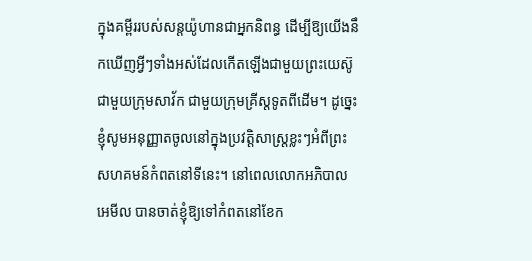ក្នុងគម្ពីររបស់សន្តយ៉ូហានជាអ្នកនិពន្ធ ដើម្បីឱ្យយើងនឹកឃើញអ្វីៗទាំងអស់ដែលកើតឡើងជាមួយព្រះយេស៊ូ ជាមួយក្រុមសាវ័ក ជាមួយក្រុមគ្រីស្តទូតពីដើម។ ដូច្នេះ ខ្ញុំសូមអនុញ្ញាតចូលនៅក្នុងប្រវត្តិសាស្ត្រខ្លះៗអំពីព្រះសហគមន៍កំពតនៅទីនេះ។ នៅពេលលោកអភិបាល អេមីល បានចាត់ខ្ញុំឱ្យទៅកំពតនៅខែក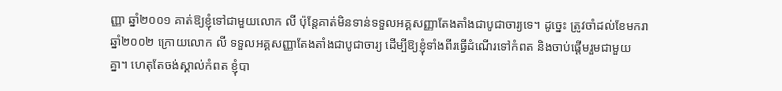ញ្ញា ឆ្នាំ២០០១ គាត់ឱ្យខ្ញុំទៅជាមួយលោក លី ប៉ុន្តែគាត់មិនទាន់ទទួលអគ្គសញ្ញាតែងតាំងជាបូជាចារ្យទេ។ ដូច្នេះ ត្រូវចាំដល់ខែមករា ឆ្នាំ២០០២ ក្រោយលោក លី ទទួលអគ្គសញ្ញាតែងតាំងជាបូជាចារ្យ ដើម្បីឱ្យខ្ញុំទាំងពីរធ្វើដំណើរទៅកំពត និងចាប់ផ្តើមរួមជាមួយគ្នា។ ហេតុតែចង់ស្គាល់កំពត ខ្ញុំបា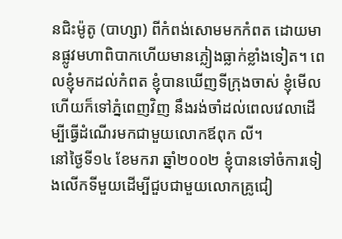នជិះម៉ូតូ (បាហ្សា) ពីកំពង់សោមមកកំពត ដោយមានផ្លូវមហាពិបាកហើយមានភ្លៀងធ្លាក់ខ្លាំងទៀត។ ពេលខ្ញុំមកដល់កំពត ខ្ញុំបានឃើញទីក្រុងចាស់ ខ្ញុំមើលហើយក៏ទៅភ្នំពេញវិញ នឹងរង់ចាំដល់ពេលវេលាដើម្បីធ្វើដំណើរមកជាមួយលោកឪពុក លី។
នៅថ្ងៃទី១៤ ខែមករា ឆ្នាំ២០០២ ខ្ញុំបានទៅចំការទៀងលើកទីមួយដើម្បីជួបជាមួយលោកគ្រូជៀ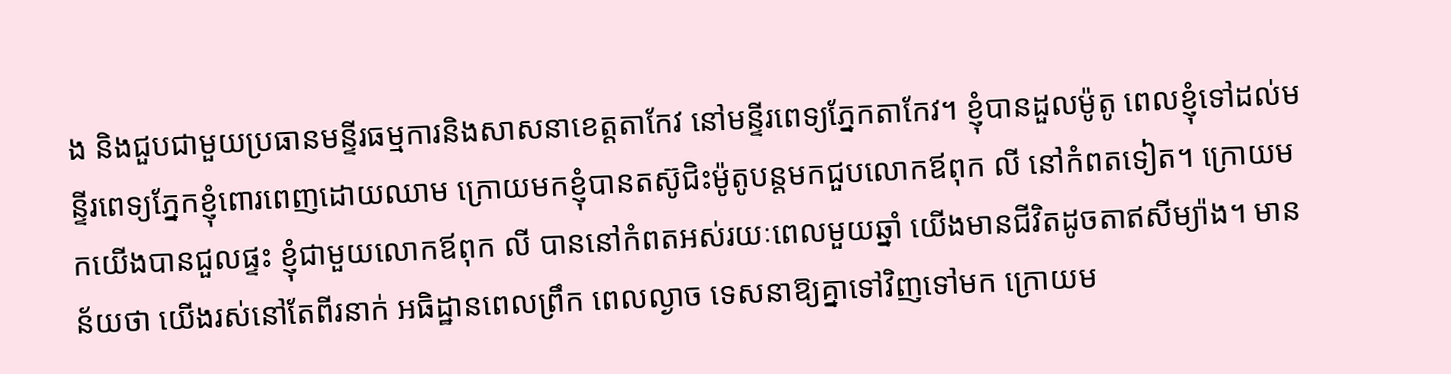ង និងជួបជាមួយប្រធានមន្ទីរធម្មការនិងសាសនាខេត្តតាកែវ នៅមន្ទីរពេទ្យភ្នែកតាកែវ។ ខ្ញុំបានដួលម៉ូតូ ពេលខ្ញុំទៅដល់មន្ទីរពេទ្យភ្នែកខ្ញុំពោរពេញដោយឈាម ក្រោយមកខ្ញុំបានតស៊ូជិះម៉ូតូបន្តមកជួបលោកឪពុក លី នៅកំពតទៀត។ ក្រោយមកយើងបានជួលផ្ទះ ខ្ញុំជាមួយលោកឪពុក លី បាននៅកំពតអស់រយៈពេលមួយឆ្នាំ យើងមានជីវិតដូចតាឥសីម្យ៉ាង។ មានន័យថា យើងរស់នៅតែពីរនាក់ អធិដ្ឋានពេលព្រឹក ពេលល្ងាច ទេសនាឱ្យគ្នាទៅវិញទៅមក ក្រោយម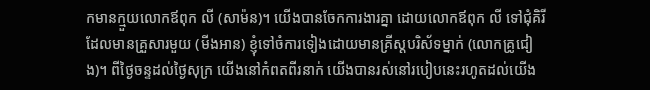កមានក្មួយលោកឪពុក លី (សាម៉ន)។ យើងបានចែកការងារគ្នា ដោយលោកឪពុក លី ទៅជុំគិរីដែលមានគ្រួសារមួយ (មីងអាន) ខ្ញុំទៅចំការទៀងដោយមានគ្រីស្តបរិស័ទម្នាក់ (លោកគ្រូជៀង)។ ពីថ្ងៃចន្ទដល់ថ្ងៃសុក្រ យើងនៅកំពតពីរនាក់ យើងបានរស់នៅរបៀបនេះរហូតដល់យើង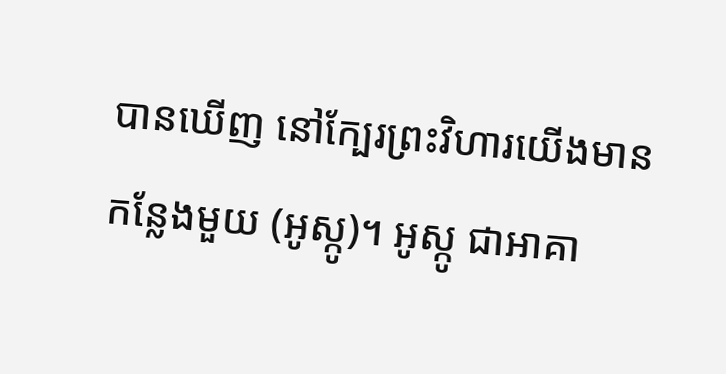បានឃើញ នៅក្បែរព្រះវិហារយើងមានកន្លែងមួយ (អូស្កូ)។ អូស្កូ ជាអាគា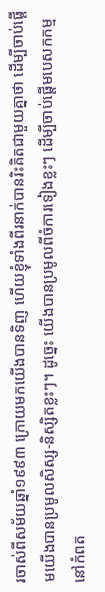រចាស់ពីសម័យឆ្នាំ១៩៩៣ ក្រោយមកយើងបានទិញ ហើយខ្ញុំទាំងពីរនាក់បានរិះគិតជាមួយគ្នាថា ដើម្បីចាប់ផ្តើមយើងបានប្រមូលសិស្ស-និស្សិតខ្លះៗ។ ដូច្នេះ យើងបានប្រមូលពីចំការទៀងខ្លះៗ ដើម្បីចាប់ផ្តើមបេសកកម្មនៅកំពត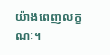យ៉ាងពេញលក្ខណៈ។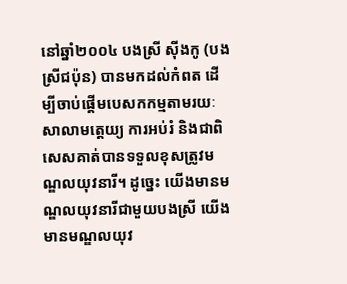នៅឆ្នាំ២០០៤ បងស្រី ស៊ីងកូ (បងស្រីជប៉ុន) បានមកដល់កំពត ដើម្បីចាប់ផ្តើមបេសកកម្មតាមរយៈសាលាមត្តេយ្យ ការអប់រំ និងជាពិសេសគាត់បានទទួលខុសត្រូវមណ្ឌលយុវនារី។ ដូច្នេះ យើងមានមណ្ឌលយុវនារីជាមួយបងស្រី យើងមានមណ្ឌលយុវ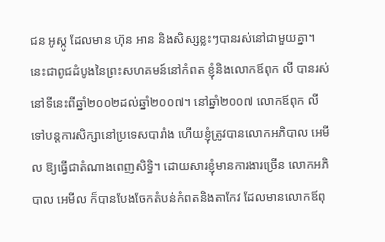ជន អូស្កូ ដែលមាន ហ៊ុន អាន និងសិស្សខ្លះៗបានរស់នៅជាមួយគ្នា។ នេះជាពូជដំបូងនៃព្រះសហគមន៍នៅកំពត ខ្ញុំនិងលោកឪពុក លី បានរស់នៅទីនេះពីឆ្នាំ២០០២ដល់ឆ្នាំ២០០៧។ នៅឆ្នាំ២០០៧ លោកឪពុក លី ទៅបន្តការសិក្សានៅប្រទេសបារាំង ហើយខ្ញុំត្រូវបានលោកអភិបាល អេមីល ឱ្យធ្វើជាតំណាងពេញសិទ្ធិ។ ដោយសារខ្ញុំមានការងារច្រើន លោកអភិបាល អេមីល ក៏បានបែងចែកតំបន់កំពតនិងតាកែវ ដែលមានលោកឪពុ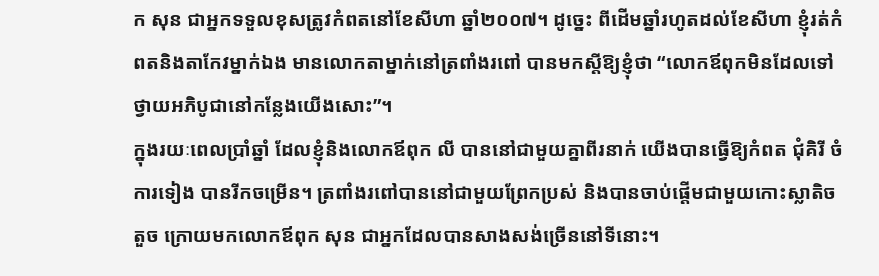ក សុន ជាអ្នកទទួលខុសត្រូវកំពតនៅខែសីហា ឆ្នាំ២០០៧។ ដូច្នេះ ពីដើមឆ្នាំរហូតដល់ខែសីហា ខ្ញុំរត់កំពតនិងតាកែវម្នាក់ឯង មានលោកតាម្នាក់នៅត្រពាំងរពៅ បានមកស្តីឱ្យខ្ញុំថា “លោកឪពុកមិនដែលទៅថ្វាយអភិបូជានៅកន្លែងយើងសោះ”។
ក្នុងរយៈពេលប្រាំឆ្នាំ ដែលខ្ញុំនិងលោកឪពុក លី បាននៅជាមួយគ្នាពីរនាក់ យើងបានធ្វើឱ្យកំពត ជុំគិរី ចំការទៀង បានរីកចម្រើន។ ត្រពាំងរពៅបាននៅជាមួយព្រែកប្រស់ និងបានចាប់ផ្តើមជាមួយកោះស្លាតិចតួច ក្រោយមកលោកឪពុក សុន ជាអ្នកដែលបានសាងសង់ច្រើននៅទីនោះ។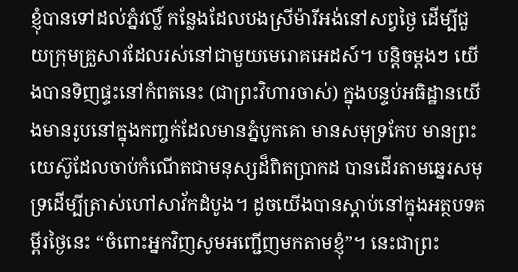ខ្ញុំបានទៅដល់ភ្នំវល្លិ៍ កន្លែងដែលបងស្រីម៉ារីអង់នៅសព្វថ្ងៃ ដើម្បីជួយក្រុមគ្រួសារដែលរស់នៅជាមួយមេរោគអេដស៍។ បន្តិចម្តងៗ យើងបានទិញផ្ទះនៅកំពតនេះ (ជាព្រះវិហារចាស់) ក្នុងបន្ទប់អធិដ្ឋានយើងមានរូបនៅក្នុងកញ្ចក់ដែលមានភ្នំបូកគោ មានសមុទ្រកែប មានព្រះយេស៊ូដែលចាប់កំណើតជាមនុស្សដ៏ពិតប្រាកដ បានដើរតាមឆ្នេរសមុទ្រដើម្បីត្រាស់ហៅសាវ័កដំបូង។ ដូចយើងបានស្តាប់នៅក្នុងអត្ថបទគម្ពីរថ្ងៃនេះ “ចំពោះអ្នកវិញសូមអញ្ជើញមកតាមខ្ញុំ”។ នេះជាព្រះ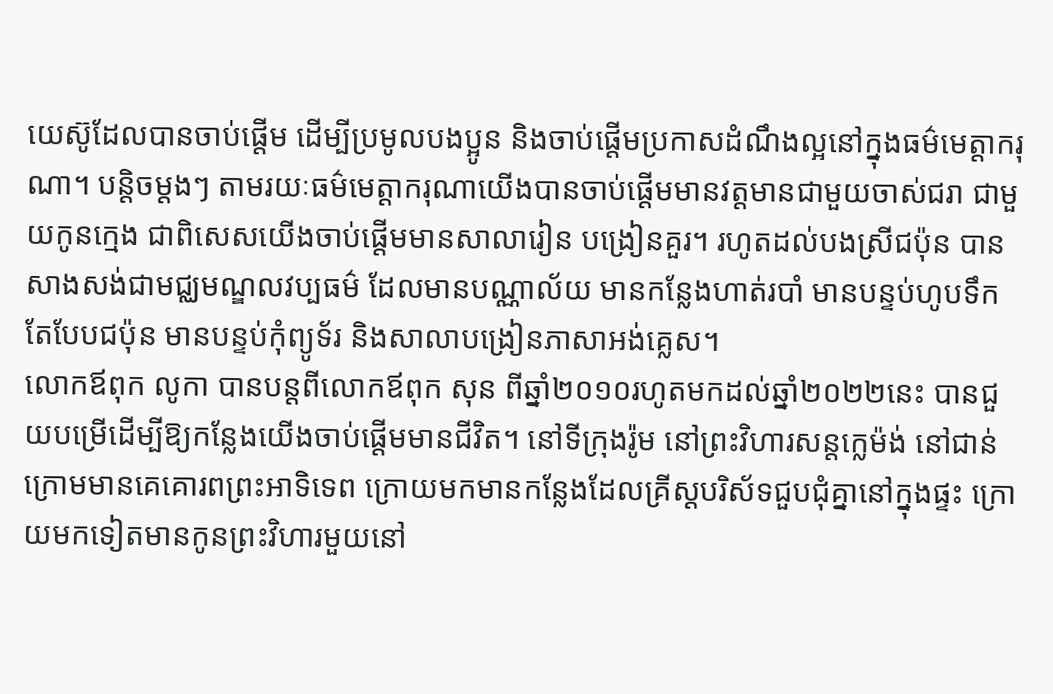យេស៊ូដែលបានចាប់ផ្តើម ដើម្បីប្រមូលបងប្អូន និងចាប់ផ្តើមប្រកាសដំណឹងល្អនៅក្នុងធម៌មេត្តាករុណា។ បន្តិចម្តងៗ តាមរយៈធម៌មេត្តាករុណាយើងបានចាប់ផ្តើមមានវត្តមានជាមួយចាស់ជរា ជាមួយកូនក្មេង ជាពិសេសយើងចាប់ផ្តើមមានសាលារៀន បង្រៀនគួរ។ រហូតដល់បងស្រីជប៉ុន បានសាងសង់ជាមជ្ឈមណ្ឌលវប្បធម៌ ដែលមានបណ្ណាល័យ មានកន្លែងហាត់របាំ មានបន្ទប់ហូបទឹកតែបែបជប៉ុន មានបន្ទប់កុំព្យូទ័រ និងសាលាបង្រៀនភាសាអង់គ្លេស។
លោកឪពុក លូកា បានបន្តពីលោកឪពុក សុន ពីឆ្នាំ២០១០រហូតមកដល់ឆ្នាំ២០២២នេះ បានជួយបម្រើដើម្បីឱ្យកន្លែងយើងចាប់ផ្តើមមានជីវិត។ នៅទីក្រុងរ៉ូម នៅព្រះវិហារសន្តក្លេម៉ង់ នៅជាន់ក្រោមមានគេគោរពព្រះអាទិទេព ក្រោយមកមានកន្លែងដែលគ្រីស្តបរិស័ទជួបជុំគ្នានៅក្នុងផ្ទះ ក្រោយមកទៀតមានកូនព្រះវិហារមួយនៅ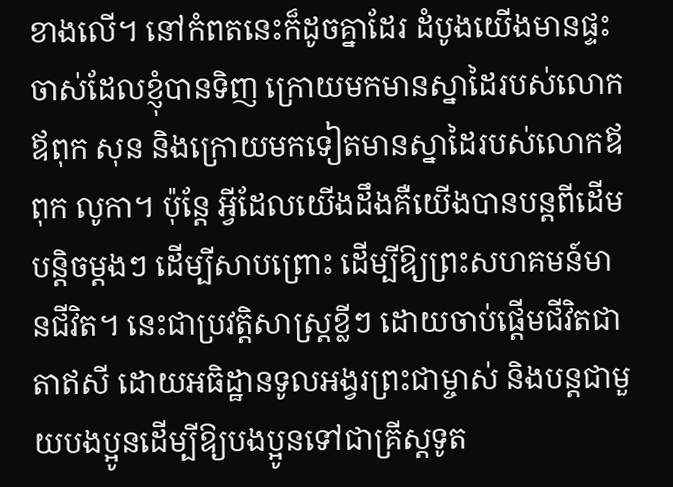ខាងលើ។ នៅកំពតនេះក៏ដូចគ្នាដែរ ដំបូងយើងមានផ្ទះចាស់ដែលខ្ញុំបានទិញ ក្រោយមកមានស្នាដៃរបស់លោកឪពុក សុន និងក្រោយមកទៀតមានស្នាដៃរបស់លោកឪពុក លូកា។ ប៉ុន្តែ អ្វីដែលយើងដឹងគឺយើងបានបន្តពីដើមបន្តិចម្តងៗ ដើម្បីសាបព្រោះ ដើម្បីឱ្យព្រះសហគមន៍មានជីវិត។ នេះជាប្រវត្តិសាស្ត្រខ្លីៗ ដោយចាប់ផ្តើមជីវិតជាតាឥសី ដោយអធិដ្ឋានទូលអង្វរព្រះជាម្ចាស់ និងបន្តជាមួយបងប្អូនដើម្បីឱ្យបងប្អូនទៅជាគ្រីស្តទូត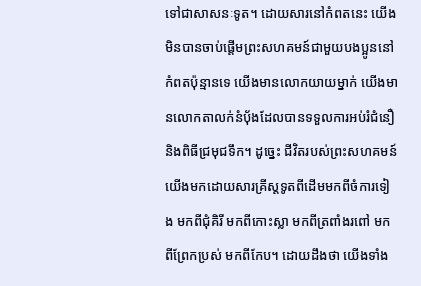ទៅជាសាសនៈទូត។ ដោយសារនៅកំពតនេះ យើងមិនបានចាប់ផ្តើមព្រះសហគមន៍ជាមួយបងប្អូននៅកំពតប៉ុន្មានទេ យើងមានលោកយាយម្នាក់ យើងមានលោកតាលក់នំបុ័ងដែលបានទទួលការអប់រំជំនឿនិងពិធីជ្រមុជទឹក។ ដូច្នេះ ជីវិតរបស់ព្រះសហគមន៍យើងមកដោយសារគ្រីស្តទូតពីដើមមកពីចំការទៀង មកពីជុំគិរី មកពីកោះស្លា មកពីត្រពាំងរពៅ មកពីព្រែកប្រស់ មកពីកែប។ ដោយដឹងថា យើងទាំង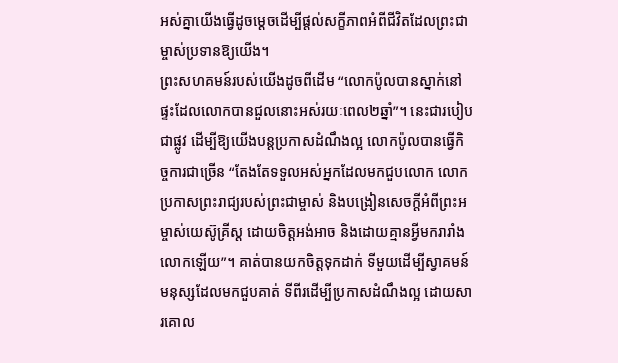អស់គ្នាយើងធ្វើដូចម្តេចដើម្បីផ្តល់សក្ខីភាពអំពីជីវិតដែលព្រះជាម្ចាស់ប្រទានឱ្យយើង។
ព្រះសហគមន៍របស់យើងដូចពីដើម “លោកប៉ូលបានស្នាក់នៅផ្ទះដែលលោកបានជួលនោះអស់រយៈពេល២ឆ្នាំ”។ នេះជារបៀប ជាផ្លូវ ដើម្បីឱ្យយើងបន្តប្រកាសដំណឹងល្អ លោកប៉ូលបានធ្វើកិច្ចការជាច្រើន “តែងតែទទួលអស់អ្នកដែលមកជួបលោក លោកប្រកាសព្រះរាជ្យរបស់ព្រះជាម្ចាស់ និងបង្រៀនសេចក្តីអំពីព្រះអម្ចាស់យេស៊ូគ្រីស្ត ដោយចិត្តអង់អាច និងដោយគ្មានអ្វីមករារាំងលោកឡើយ”។ គាត់បានយកចិត្តទុកដាក់ ទីមួយដើម្បីស្វាគមន៍មនុស្សដែលមកជួបគាត់ ទីពីរដើម្បីប្រកាសដំណឹងល្អ ដោយសារគោល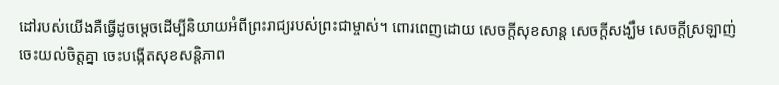ដៅរបស់យើងគឺធ្វើដូចម្តេចដើម្បីនិយាយអំពីព្រះរាជ្យរបស់ព្រះជាម្ចាស់។ ពោរពេញដោយ សេចក្តីសុខសាន្ត សេចក្តីសង្ឃឹម សេចក្តីស្រឡាញ់ ចេះយល់ចិត្តគ្នា ចេះបង្កើតសុខសន្តិភាព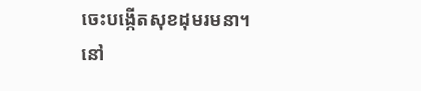ចេះបង្កើតសុខដុមរមនា។
នៅ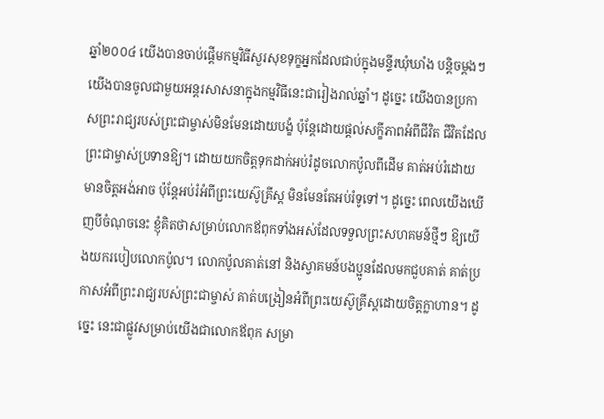ឆ្នាំ២០០៤ យើងបានចាប់ផ្តើមកម្មវិធីសួរសុខទុក្ខអ្នកដែលជាប់ក្នុងមន្ទីរឃុំឃាំង បន្តិចម្តងៗយើងបានចូលជាមួយអន្តរសាសនាក្នុងកម្មវិធីនេះជារៀងរាល់ឆ្នាំ។ ដូច្នេះ យើងបានប្រកាសព្រះរាជ្យរបស់ព្រះជាម្ចាស់មិនមែនដោយបង្ខំ ប៉ុន្តែដោយផ្តល់សក្ខីភាពអំពីជីវិត ជីវិតដែលព្រះជាម្ចាស់ប្រទានឱ្យ។ ដោយយកចិត្តទុកដាក់អប់រំដូចលោកប៉ូលពីដើម គាត់អប់រំដោយមានចិត្តអង់អាច ប៉ុន្តែអប់រំអំពីព្រះយេស៊ូគ្រីស្ត មិនមែនតែអប់រំទូទៅ។ ដូច្នេះ ពេលយើងឃើញបីចំណុចនេះ ខ្ញុំគិតថាសម្រាប់លោកឪពុកទាំងអស់ដែលទទួលព្រះសហគមន៍ថ្មីៗ ឱ្យយើងយករបៀបលោកប៉ូល។ លោកប៉ូលគាត់នៅ និងស្វាគមន៍បងប្អូនដែលមកជួបគាត់ គាត់ប្រកាសអំពីព្រះរាជ្យរបស់ព្រះជាម្ចាស់ គាត់បង្រៀនអំពីព្រះយេស៊ូគ្រីស្តដោយចិត្តក្លាហាន។ ដូច្នេះ នេះជាផ្លូវសម្រាប់យើងជាលោកឪពុក សម្រា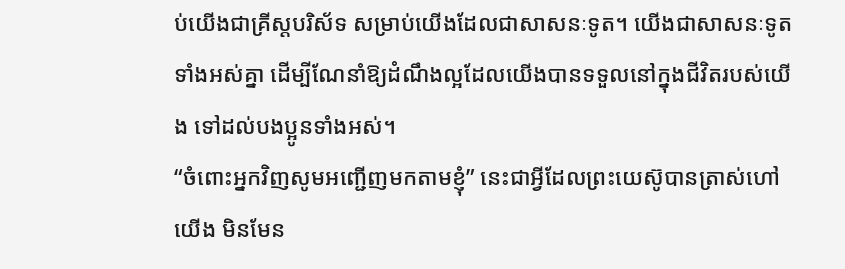ប់យើងជាគ្រីស្តបរិស័ទ សម្រាប់យើងដែលជាសាសនៈទូត។ យើងជាសាសនៈទូតទាំងអស់គ្នា ដើម្បីណែនាំឱ្យដំណឹងល្អដែលយើងបានទទួលនៅក្នុងជីវិតរបស់យើង ទៅដល់បងប្អូនទាំងអស់។
“ចំពោះអ្នកវិញសូមអញ្ជើញមកតាមខ្ញុំ” នេះជាអ្វីដែលព្រះយេស៊ូបានត្រាស់ហៅយើង មិនមែន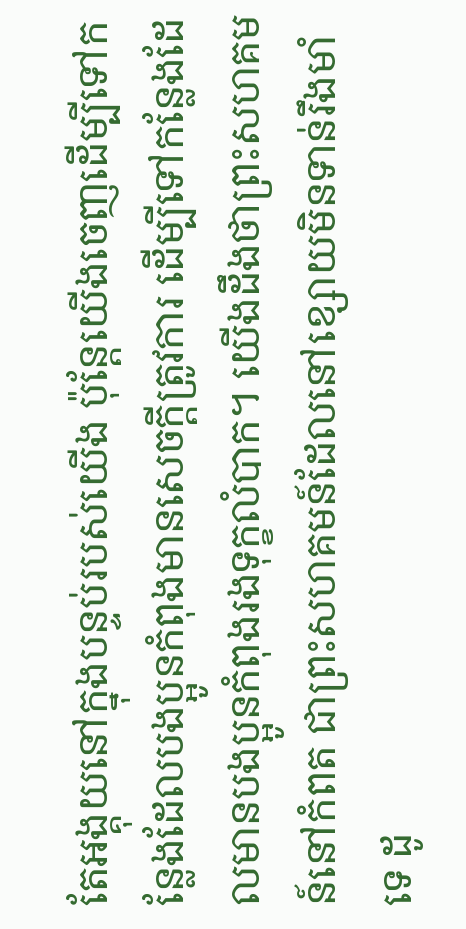តែអង្គុយនៅក្នុងបន្ទប់របស់យើង ប៉ុន្តែយើងចេញដើម្បីទៅកន្លែងដែលបងប្អូនកំពុងមានសេចក្តីត្រូវការ ដើម្បីទៅកន្លែងដែលមានបងប្អូនកំពុងរងទុក្ខលំបាក។ យើងដឹងថាព្រះសហគមន៍នៅកំពត ជាព្រះសហគមន៍ដែលនៅខ្សោយមិនទាន់រឹងមាំទេ ដូ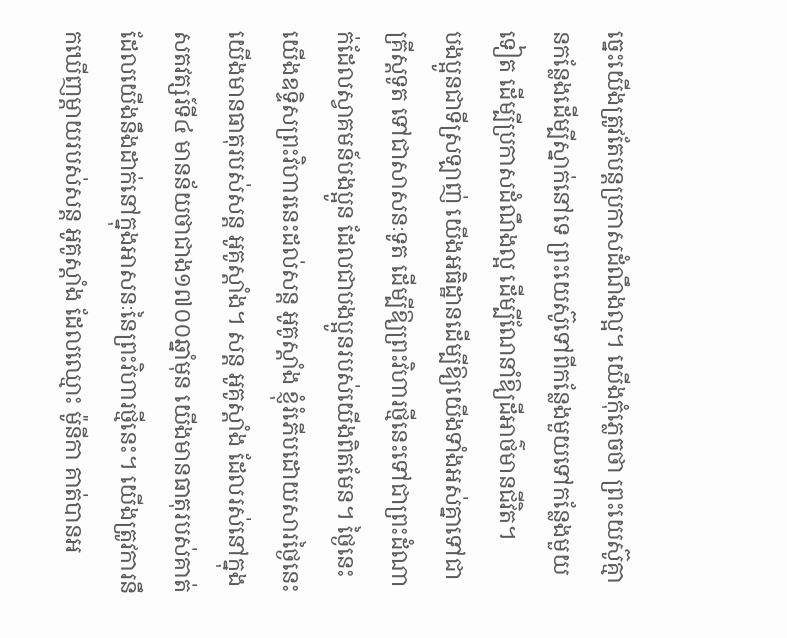ច្នេះយើងត្រូវតែបន្តប្រកាសដំណឹងល្អ។ យើងកុំភ្លេចថា ព្រះយេស៊ូគ្មានកន្លែងដើម្បីស្នាក់នៅទេ ព្រះយេស៊ូទៅពីកន្លែងមួយទៅកន្លែងមួយទៀត ដើម្បីប្រកាសដំណឹងល្អ ដើម្បីណែនាំឱ្យដីអាថ៌មានជីវិត។
បងប្អូនជាទីស្រឡាញ់ យើងអធិដ្ឋានដើម្បីឱ្យយើងទាំងអស់គ្នាទៅជាគ្រីស្តទូត ទៅជាសាសនៈទូត ដើម្បីឱ្យព្រះវិហារថ្មីនេះទៅជាព្រះដំណាក់ដែលស្វាគមន៍បងប្អូន ដែលជាបងប្អូនរបស់យើងពិតមែន។ ថ្ងៃនេះ យើងឧទ្ទិសព្រះវិហារនេះដល់សន្ត អូគូស្តាំង ខ្ញុំរំភើបដោយសារថ្ងៃនេះយើងមានធាតុរបស់សន្ត អូគូស្តាំង។ សន្ត អូគូស្តាំង ដែលរស់នៅក្នុងសតវត្សរ៍ទី៤ មានន័យថាជាង១៧០០ឆ្នាំមុន យើងមានធាតុរបស់គាត់ដែលយើងនឹងដាក់នៅក្នុងអាសនៈនៃព្រះវិហារថ្មីនេះ។ យើងត្រូវការនឹកឃើញម្តាយរបស់សន្ត អូគូស្តាំង ដែលឈ្មោះ ម៉ូនីកា គាត់បានអ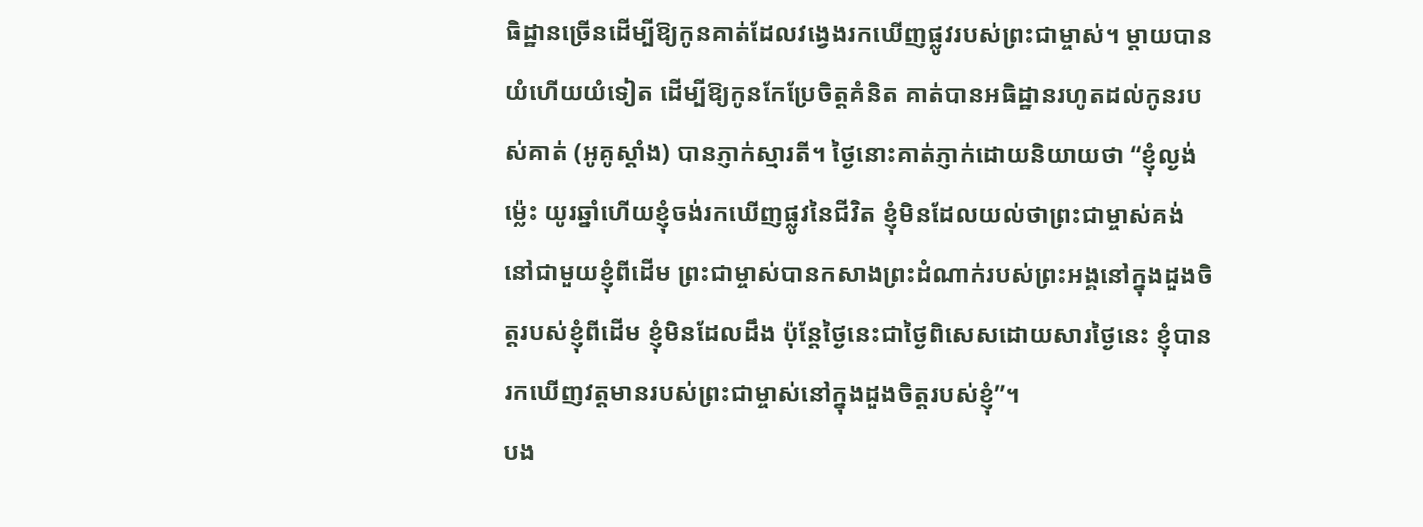ធិដ្ឋានច្រើនដើម្បីឱ្យកូនគាត់ដែលវង្វេងរកឃើញផ្លូវរបស់ព្រះជាម្ចាស់។ ម្តាយបានយំហើយយំទៀត ដើម្បីឱ្យកូនកែប្រែចិត្តគំនិត គាត់បានអធិដ្ឋានរហូតដល់កូនរបស់គាត់ (អូគូស្តាំង) បានភ្ញាក់ស្មារតី។ ថ្ងៃនោះគាត់ភ្ញាក់ដោយនិយាយថា “ខ្ញុំល្ងង់ម្ល៉េះ យូរឆ្នាំហើយខ្ញុំចង់រកឃើញផ្លូវនៃជីវិត ខ្ញុំមិនដែលយល់ថាព្រះជាម្ចាស់គង់នៅជាមួយខ្ញុំពីដើម ព្រះជាម្ចាស់បានកសាងព្រះដំណាក់របស់ព្រះអង្គនៅក្នុងដួងចិត្តរបស់ខ្ញុំពីដើម ខ្ញុំមិនដែលដឹង ប៉ុន្តែថ្ងៃនេះជាថ្ងៃពិសេសដោយសារថ្ងៃនេះ ខ្ញុំបានរកឃើញវត្តមានរបស់ព្រះជាម្ចាស់នៅក្នុងដួងចិត្តរបស់ខ្ញុំ”។
បង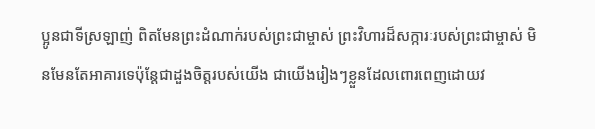ប្អូនជាទីស្រឡាញ់ ពិតមែនព្រះដំណាក់របស់ព្រះជាម្ចាស់ ព្រះវិហារដ៏សក្ការៈរបស់ព្រះជាម្ចាស់ មិនមែនតែអាគារទេប៉ុន្តែជាដួងចិត្តរបស់យើង ជាយើងរៀងៗខ្លួនដែលពោរពេញដោយវ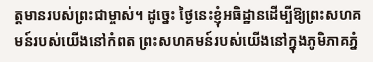ត្តមានរបស់ព្រះជាម្ចាស់។ ដូច្នេះ ថ្ងៃនេះខ្ញុំអធិដ្ឋានដើម្បីឱ្យព្រះសហគមន៍របស់យើងនៅកំពត ព្រះសហគមន៍របស់យើងនៅក្នុងភូមិភាគភ្នំ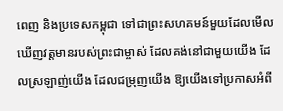ពេញ និងប្រទេសកម្ពុជា ទៅជាព្រះសហគមន៍មួយដែលមើលឃើញវត្តមានរបស់ព្រះជាម្ចាស់ ដែលគង់នៅជាមួយយើង ដែលស្រឡាញ់យើង ដែលជម្រុញយើង ឱ្យយើងទៅប្រកាសអំពី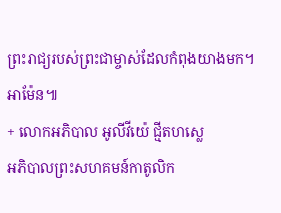ព្រះរាជ្យរបស់ព្រះជាម្ចាស់ដែលកំពុងយាងមក។ អាម៉ែន៕
+ លោកអភិបាល អូលីវីយ៉េ ជ្មីតហស្លេ
អភិបាលព្រះសហគមន៍កាតូលិក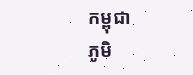កម្ពុជា
ភូមិ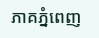ភាគភ្នំពេញ